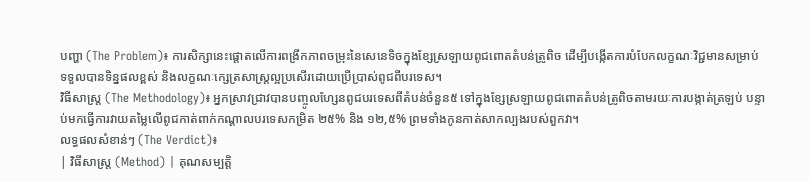បញ្ហា (The Problem)៖ ការសិក្សានេះផ្តោតលើការពង្រីកភាពចម្រុះនៃសេនេទិចក្នុងខ្សែស្រឡាយពូជពោតតំបន់ត្រូពិច ដើម្បីបង្កើតការបំបែកលក្ខណៈវិជ្ជមានសម្រាប់ទទួលបានទិន្នផលខ្ពស់ និងលក្ខណៈក្សេត្រសាស្ត្រល្អប្រសើរដោយប្រើប្រាស់ពូជពីបរទេស។
វិធីសាស្ត្រ (The Methodology)៖ អ្នកស្រាវជ្រាវបានបញ្ចូលហ្សែនពូជបរទេសពីតំបន់ចំនួន៥ ទៅក្នុងខ្សែស្រឡាយពូជពោតតំបន់ត្រូពិចតាមរយៈការបង្កាត់ត្រឡប់ បន្ទាប់មកធ្វើការវាយតម្លៃលើពូជកាត់ពាក់កណ្តាលបរទេសកម្រិត ២៥% និង ១២,៥% ព្រមទាំងកូនកាត់សាកល្បងរបស់ពួកវា។
លទ្ធផលសំខាន់ៗ (The Verdict)៖
| វិធីសាស្ត្រ (Method) | គុណសម្បត្តិ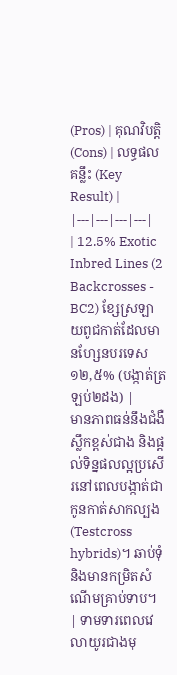(Pros) | គុណវិបត្តិ (Cons) | លទ្ធផលគន្លឹះ (Key Result) |
|---|---|---|---|
| 12.5% Exotic Inbred Lines (2 Backcrosses - BC2) ខ្សែស្រឡាយពូជកាត់ដែលមានហ្សែនបរទេស ១២,៥% (បង្កាត់ត្រឡប់២ដង) |
មានភាពធន់នឹងជំងឺស្លឹកខ្ពស់ជាង និងផ្តល់ទិន្នផលល្អប្រសើរនៅពេលបង្កាត់ជាកូនកាត់សាកល្បង (Testcross hybrids)។ ឆាប់ទុំ និងមានកម្រិតសំណើមគ្រាប់ទាប។ | ទាមទារពេលវេលាយូរជាងមុ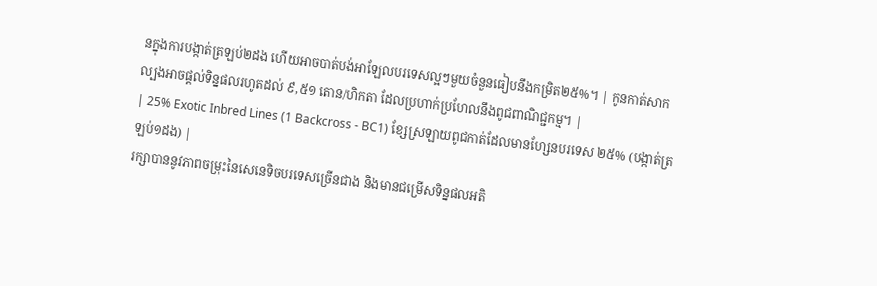នក្នុងការបង្កាត់ត្រឡប់២ដង ហើយអាចបាត់បង់អាឡែលបរទេសល្អៗមួយចំនួនធៀបនឹងកម្រិត២៥%។ | កូនកាត់សាកល្បងអាចផ្តល់ទិន្នផលរហូតដល់ ៩,៥១ តោន/ហិកតា ដែលប្រហាក់ប្រហែលនឹងពូជពាណិជ្ជកម្ម។ |
| 25% Exotic Inbred Lines (1 Backcross - BC1) ខ្សែស្រឡាយពូជកាត់ដែលមានហ្សែនបរទេស ២៥% (បង្កាត់ត្រឡប់១ដង) |
រក្សាបាននូវភាពចម្រុះនៃសេនេទិចបរទេសច្រើនជាង និងមានជម្រើសទិន្នផលអតិ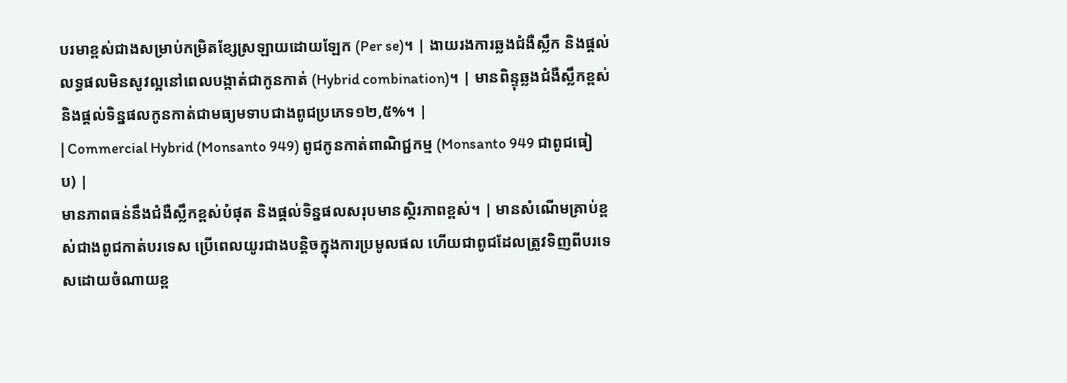បរមាខ្ពស់ជាងសម្រាប់កម្រិតខ្សែស្រឡាយដោយឡែក (Per se)។ | ងាយរងការឆ្លងជំងឺស្លឹក និងផ្តល់លទ្ធផលមិនសូវល្អនៅពេលបង្កាត់ជាកូនកាត់ (Hybrid combination)។ | មានពិន្ទុឆ្លងជំងឺស្លឹកខ្ពស់ និងផ្តល់ទិន្នផលកូនកាត់ជាមធ្យមទាបជាងពូជប្រភេទ១២,៥%។ |
| Commercial Hybrid (Monsanto 949) ពូជកូនកាត់ពាណិជ្ជកម្ម (Monsanto 949 ជាពូជធៀប) |
មានភាពធន់នឹងជំងឺស្លឹកខ្ពស់បំផុត និងផ្តល់ទិន្នផលសរុបមានស្ថិរភាពខ្ពស់។ | មានសំណើមគ្រាប់ខ្ពស់ជាងពូជកាត់បរទេស ប្រើពេលយូរជាងបន្តិចក្នុងការប្រមូលផល ហើយជាពូជដែលត្រូវទិញពីបរទេសដោយចំណាយខ្ព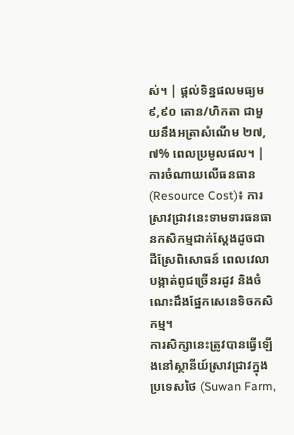ស់។ | ផ្តល់ទិន្នផលមធ្យម ៩,៩០ តោន/ហិកតា ជាមួយនឹងអត្រាសំណើម ២៧,៧% ពេលប្រមូលផល។ |
ការចំណាយលើធនធាន (Resource Cost)៖ ការស្រាវជ្រាវនេះទាមទារធនធានកសិកម្មជាក់ស្តែងដូចជា ដីស្រែពិសោធន៍ ពេលវេលាបង្កាត់ពូជច្រើនរដូវ និងចំណេះដឹងផ្នែកសេនេទិចកសិកម្ម។
ការសិក្សានេះត្រូវបានធ្វើឡើងនៅស្ថានីយ៍ស្រាវជ្រាវក្នុងប្រទេសថៃ (Suwan Farm,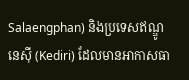Salaengphan) និងប្រទេសឥណ្ឌូនេស៊ី (Kediri) ដែលមានអាកាសធា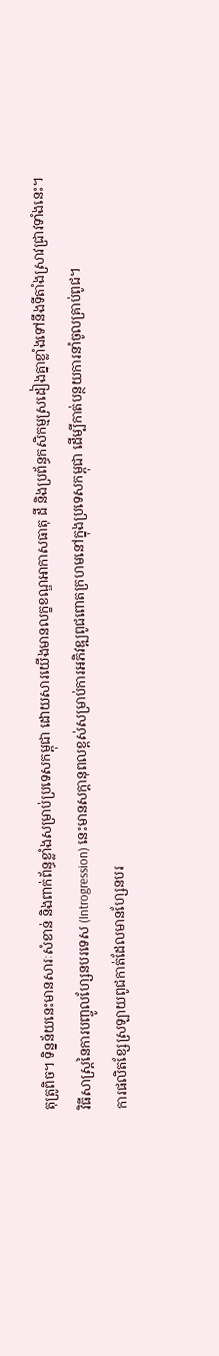តុត្រូពិច។ ទិន្នន័យនេះមានសារៈសំខាន់ និងពាក់ព័ន្ធខ្លាំងសម្រាប់ប្រទេសកម្ពុជា ដោយសារយើងមានលក្ខខណ្ឌអាកាសធាតុ ដី និងប្រព័ន្ធកសិកម្មស្រដៀងគ្នាខ្លាំងទៅនឹងទីតាំងស្រាវជ្រាវទាំងនេះ។
វិធីសាស្ត្រនៃការបញ្ចូលហ្សែនបរទេស (Introgression) នេះមានសក្តានុពលខ្ពស់សម្រាប់ការអភិវឌ្ឍពូជពោតក្រហមនៅក្នុងប្រទេសកម្ពុជា ដើម្បីកាត់បន្ថយការនាំចូលគ្រាប់ពូជ។
ការផលិតខ្សែស្រឡាយពូជកាត់ដែលមានហ្សែនបរ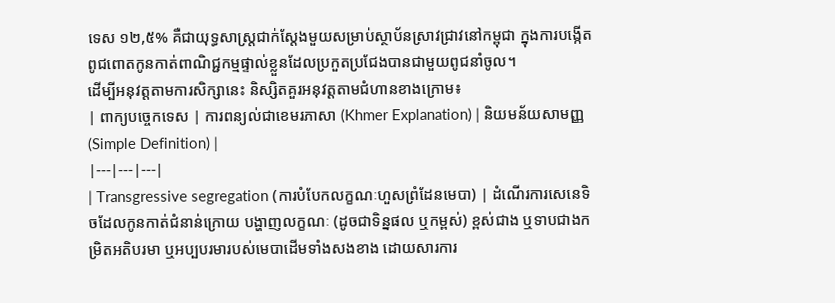ទេស ១២,៥% គឺជាយុទ្ធសាស្ត្រជាក់ស្តែងមួយសម្រាប់ស្ថាប័នស្រាវជ្រាវនៅកម្ពុជា ក្នុងការបង្កើតពូជពោតកូនកាត់ពាណិជ្ជកម្មផ្ទាល់ខ្លួនដែលប្រកួតប្រជែងបានជាមួយពូជនាំចូល។
ដើម្បីអនុវត្តតាមការសិក្សានេះ និស្សិតគួរអនុវត្តតាមជំហានខាងក្រោម៖
| ពាក្យបច្ចេកទេស | ការពន្យល់ជាខេមរភាសា (Khmer Explanation) | និយមន័យសាមញ្ញ (Simple Definition) |
|---|---|---|
| Transgressive segregation (ការបំបែកលក្ខណៈហួសព្រំដែនមេបា) | ដំណើរការសេនេទិចដែលកូនកាត់ជំនាន់ក្រោយ បង្ហាញលក្ខណៈ (ដូចជាទិន្នផល ឬកម្ពស់) ខ្ពស់ជាង ឬទាបជាងកម្រិតអតិបរមា ឬអប្បបរមារបស់មេបាដើមទាំងសងខាង ដោយសារការ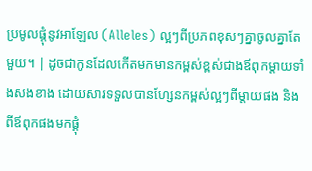ប្រមូលផ្តុំនូវអាឡែល (Alleles) ល្អៗពីប្រភពខុសៗគ្នាចូលគ្នាតែមួយ។ | ដូចជាកូនដែលកើតមកមានកម្ពស់ខ្ពស់ជាងឪពុកម្តាយទាំងសងខាង ដោយសារទទួលបានហ្សែនកម្ពស់ល្អៗពីម្តាយផង និងពីឪពុកផងមកផ្គុំ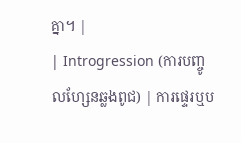គ្នា។ |
| Introgression (ការបញ្ចូលហ្សែនឆ្លងពូជ) | ការផ្ទេរឬប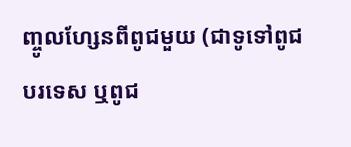ញ្ចូលហ្សែនពីពូជមួយ (ជាទូទៅពូជបរទេស ឬពូជ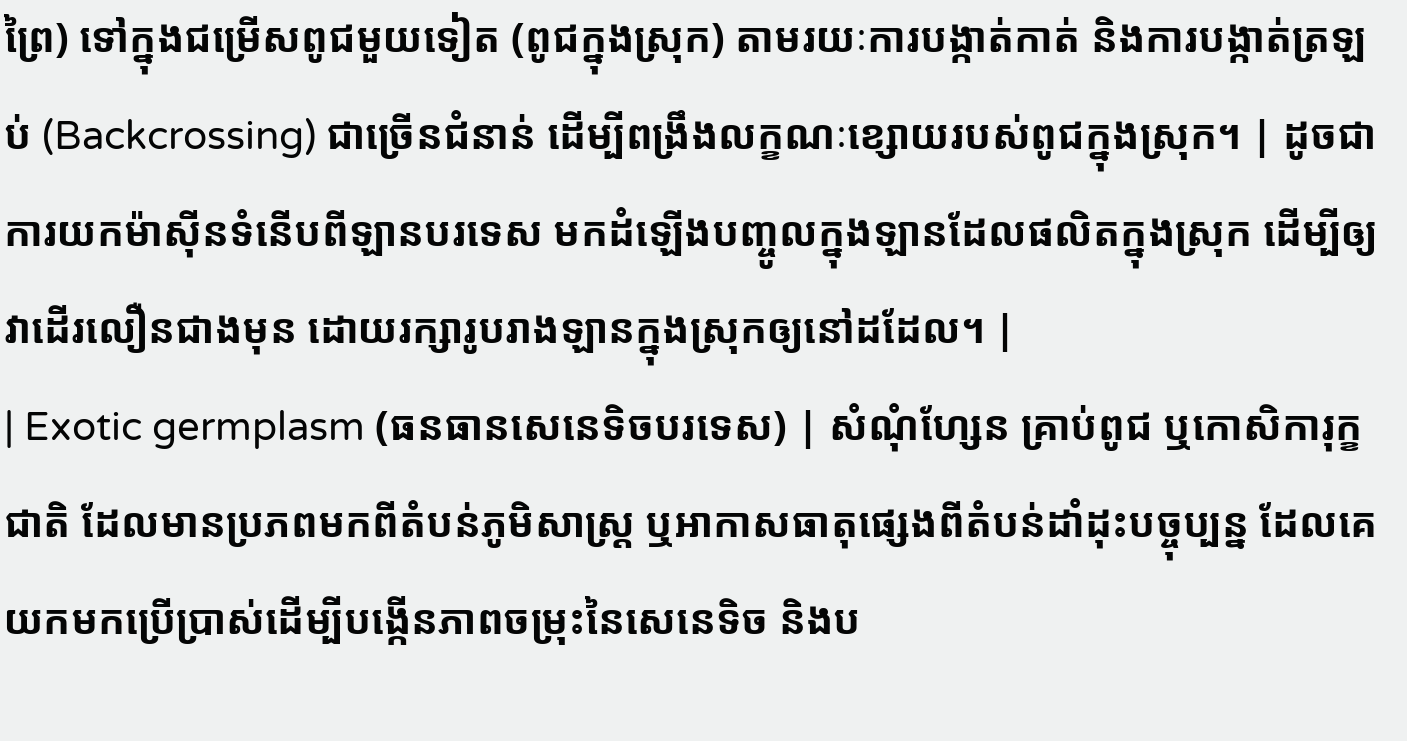ព្រៃ) ទៅក្នុងជម្រើសពូជមួយទៀត (ពូជក្នុងស្រុក) តាមរយៈការបង្កាត់កាត់ និងការបង្កាត់ត្រឡប់ (Backcrossing) ជាច្រើនជំនាន់ ដើម្បីពង្រឹងលក្ខណៈខ្សោយរបស់ពូជក្នុងស្រុក។ | ដូចជាការយកម៉ាស៊ីនទំនើបពីឡានបរទេស មកដំឡើងបញ្ចូលក្នុងឡានដែលផលិតក្នុងស្រុក ដើម្បីឲ្យវាដើរលឿនជាងមុន ដោយរក្សារូបរាងឡានក្នុងស្រុកឲ្យនៅដដែល។ |
| Exotic germplasm (ធនធានសេនេទិចបរទេស) | សំណុំហ្សែន គ្រាប់ពូជ ឬកោសិការុក្ខជាតិ ដែលមានប្រភពមកពីតំបន់ភូមិសាស្ត្រ ឬអាកាសធាតុផ្សេងពីតំបន់ដាំដុះបច្ចុប្បន្ន ដែលគេយកមកប្រើប្រាស់ដើម្បីបង្កើនភាពចម្រុះនៃសេនេទិច និងប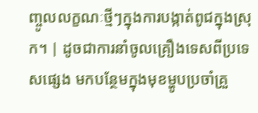ញ្ចូលលក្ខណៈថ្មីៗក្នុងការបង្កាត់ពូជក្នុងស្រុក។ | ដូចជាការនាំចូលគ្រឿងទេសពីប្រទេសផ្សេង មកបន្ថែមក្នុងមុខម្ហូបប្រចាំគ្រួ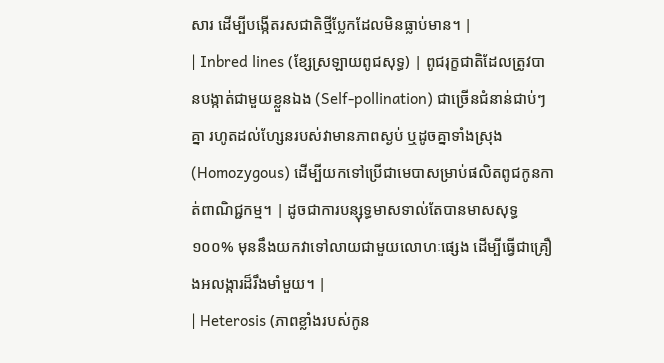សារ ដើម្បីបង្កើតរសជាតិថ្មីប្លែកដែលមិនធ្លាប់មាន។ |
| Inbred lines (ខ្សែស្រឡាយពូជសុទ្ធ) | ពូជរុក្ខជាតិដែលត្រូវបានបង្កាត់ជាមួយខ្លួនឯង (Self-pollination) ជាច្រើនជំនាន់ជាប់ៗគ្នា រហូតដល់ហ្សែនរបស់វាមានភាពស្ងប់ ឬដូចគ្នាទាំងស្រុង (Homozygous) ដើម្បីយកទៅប្រើជាមេបាសម្រាប់ផលិតពូជកូនកាត់ពាណិជ្ជកម្ម។ | ដូចជាការបន្សុទ្ធមាសទាល់តែបានមាសសុទ្ធ ១០០% មុននឹងយកវាទៅលាយជាមួយលោហៈផ្សេង ដើម្បីធ្វើជាគ្រឿងអលង្ការដ៏រឹងមាំមួយ។ |
| Heterosis (ភាពខ្លាំងរបស់កូន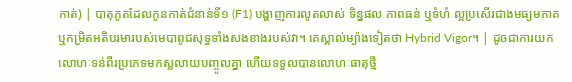កាត់) | បាតុភូតដែលកូនកាត់ជំនាន់ទី១ (F1) បង្ហាញការលូតលាស់ ទិន្នផល ភាពធន់ ឬទំហំ ល្អប្រសើរជាងមធ្យមភាគ ឬកម្រិតអតិបរមារបស់មេបាពូជសុទ្ធទាំងសងខាងរបស់វា។ គេស្គាល់ម្យ៉ាងទៀតថា Hybrid Vigor។ | ដូចជាការយកលោហៈទន់ពីរប្រភេទមកស្លលាយបញ្ចូលគ្នា ហើយទទួលបានលោហៈធាតុថ្មី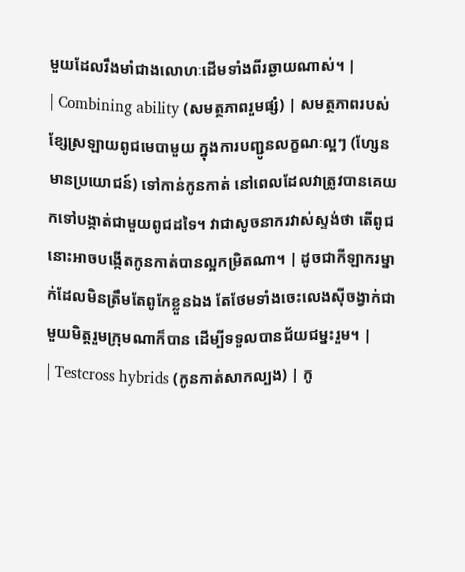មួយដែលរឹងមាំជាងលោហៈដើមទាំងពីរឆ្ងាយណាស់។ |
| Combining ability (សមត្ថភាពរួមផ្សំ) | សមត្ថភាពរបស់ខ្សែស្រឡាយពូជមេបាមួយ ក្នុងការបញ្ជូនលក្ខណៈល្អៗ (ហ្សែនមានប្រយោជន៍) ទៅកាន់កូនកាត់ នៅពេលដែលវាត្រូវបានគេយកទៅបង្កាត់ជាមួយពូជដទៃ។ វាជាសូចនាករវាស់ស្ទង់ថា តើពូជនោះអាចបង្កើតកូនកាត់បានល្អកម្រិតណា។ | ដូចជាកីឡាករម្នាក់ដែលមិនត្រឹមតែពូកែខ្លួនឯង តែថែមទាំងចេះលេងស៊ីចង្វាក់ជាមួយមិត្តរួមក្រុមណាក៏បាន ដើម្បីទទួលបានជ័យជម្នះរួម។ |
| Testcross hybrids (កូនកាត់សាកល្បង) | កូ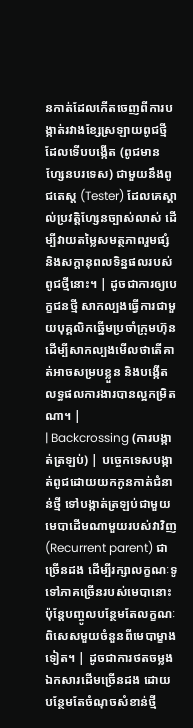នកាត់ដែលកើតចេញពីការបង្កាត់រវាងខ្សែស្រឡាយពូជថ្មីដែលទើបបង្កើត (ពូជមានហ្សែនបរទេស) ជាមួយនឹងពូជតេស្ត (Tester) ដែលគេស្គាល់ប្រវត្តិហ្សែនច្បាស់លាស់ ដើម្បីវាយតម្លៃសមត្ថភាពរួមផ្សំ និងសក្តានុពលទិន្នផលរបស់ពូជថ្មីនោះ។ | ដូចជាការឲ្យបេក្ខជនថ្មី សាកល្បងធ្វើការជាមួយបុគ្គលិកឆ្នើមប្រចាំក្រុមហ៊ុន ដើម្បីសាកល្បងមើលថាតើគាត់អាចសម្របខ្លួន និងបង្កើតលទ្ធផលការងារបានល្អកម្រិតណា។ |
| Backcrossing (ការបង្កាត់ត្រឡប់) | បច្ចេកទេសបង្កាត់ពូជដោយយកកូនកាត់ជំនាន់ថ្មី ទៅបង្កាត់ត្រឡប់ជាមួយមេបាដើមណាមួយរបស់វាវិញ (Recurrent parent) ជាច្រើនដង ដើម្បីរក្សាលក្ខណៈទូទៅភាគច្រើនរបស់មេបានោះ ប៉ុន្តែបញ្ចូលបន្ថែមតែលក្ខណៈពិសេសមួយចំនួនពីមេបាម្ខាងទៀត។ | ដូចជាការថតចម្លងឯកសារដើមច្រើនដង ដោយបន្ថែមតែចំណុចសំខាន់ថ្មី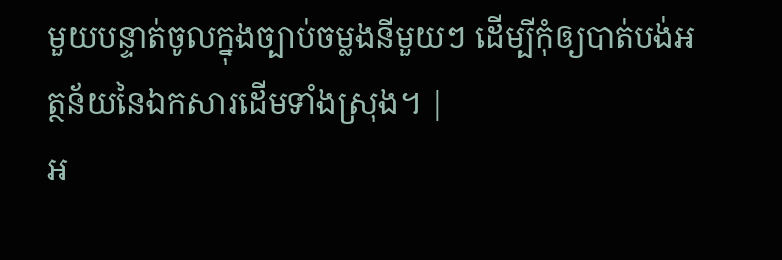មួយបន្ទាត់ចូលក្នុងច្បាប់ចម្លងនីមួយៗ ដើម្បីកុំឲ្យបាត់បង់អត្ថន័យនៃឯកសារដើមទាំងស្រុង។ |
អ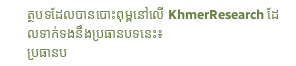ត្ថបទដែលបានបោះពុម្ពនៅលើ KhmerResearch ដែលទាក់ទងនឹងប្រធានបទនេះ៖
ប្រធានប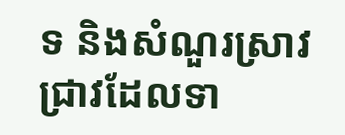ទ និងសំណួរស្រាវជ្រាវដែលទា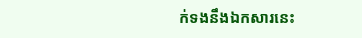ក់ទងនឹងឯកសារនេះ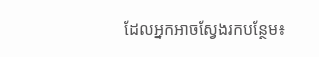ដែលអ្នកអាចស្វែងរកបន្ថែម៖